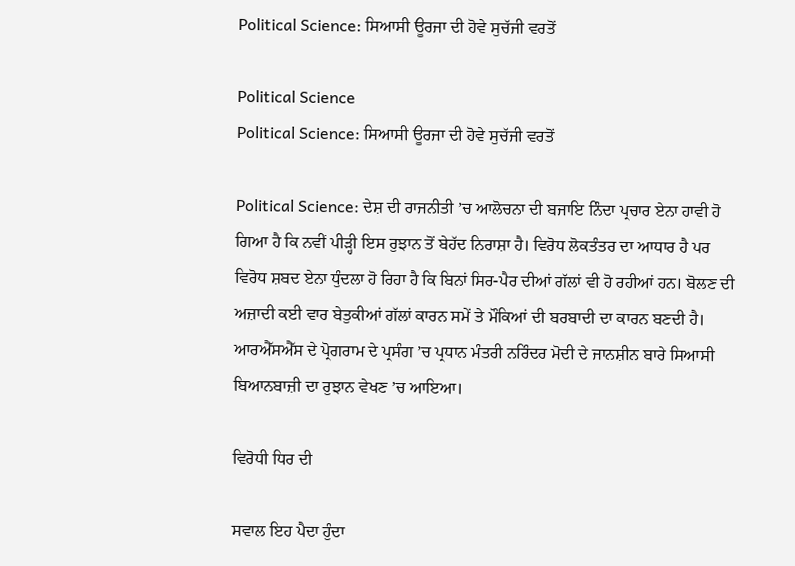Political Science: ਸਿਆਸੀ ਊਰਜਾ ਦੀ ਹੋਵੇ ਸੁਚੱਜੀ ਵਰਤੋਂ

Political Science
Political Science: ਸਿਆਸੀ ਊਰਜਾ ਦੀ ਹੋਵੇ ਸੁਚੱਜੀ ਵਰਤੋਂ

Political Science: ਦੇਸ਼ ਦੀ ਰਾਜਨੀਤੀ ’ਚ ਆਲੋਚਨਾ ਦੀ ਬਜਾਇ ਨਿੰਦਾ ਪ੍ਰਚਾਰ ਏਨਾ ਹਾਵੀ ਹੋ ਗਿਆ ਹੈ ਕਿ ਨਵੀਂ ਪੀੜ੍ਹੀ ਇਸ ਰੁਝਾਨ ਤੋਂ ਬੇਹੱਦ ਨਿਰਾਸ਼ਾ ਹੈ। ਵਿਰੋਧ ਲੋਕਤੰਤਰ ਦਾ ਆਧਾਰ ਹੈ ਪਰ ਵਿਰੋਧ ਸ਼ਬਦ ਏਨਾ ਧੁੰਦਲਾ ਹੋ ਰਿਹਾ ਹੈ ਕਿ ਬਿਨਾਂ ਸਿਰ-ਪੈਰ ਦੀਆਂ ਗੱਲਾਂ ਵੀ ਹੋ ਰਹੀਆਂ ਹਨ। ਬੋਲਣ ਦੀ ਅਜ਼ਾਦੀ ਕਈ ਵਾਰ ਬੇਤੁਕੀਆਂ ਗੱਲਾਂ ਕਾਰਨ ਸਮੇਂ ਤੇ ਮੌਕਿਆਂ ਦੀ ਬਰਬਾਦੀ ਦਾ ਕਾਰਨ ਬਣਦੀ ਹੈ। ਆਰਐੱਸਐੱਸ ਦੇ ਪ੍ਰੋਗਰਾਮ ਦੇ ਪ੍ਰਸੰਗ ’ਚ ਪ੍ਰਧਾਨ ਮੰਤਰੀ ਨਰਿੰਦਰ ਮੋਦੀ ਦੇ ਜਾਨਸ਼ੀਨ ਬਾਰੇ ਸਿਆਸੀ ਬਿਆਨਬਾਜ਼ੀ ਦਾ ਰੁਝਾਨ ਵੇਖਣ ’ਚ ਆਇਆ।

ਵਿਰੋਧੀ ਧਿਰ ਦੀ

ਸਵਾਲ ਇਹ ਪੈਦਾ ਹੁੰਦਾ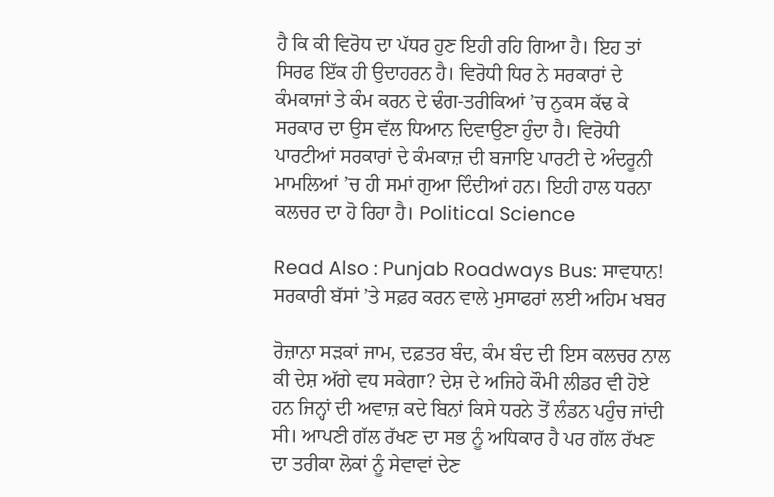ਹੈ ਕਿ ਕੀ ਵਿਰੋਧ ਦਾ ਪੱਧਰ ਹੁਣ ਇਹੀ ਰਹਿ ਗਿਆ ਹੈ। ਇਹ ਤਾਂ ਸਿਰਫ ਇੱਕ ਹੀ ਉਦਾਹਰਨ ਹੈ। ਵਿਰੋਧੀ ਧਿਰ ਨੇ ਸਰਕਾਰਾਂ ਦੇ ਕੰਮਕਾਜਾਂ ਤੇ ਕੰਮ ਕਰਨ ਦੇ ਢੰਗ-ਤਰੀਕਿਆਂ ’ਚ ਨੁਕਸ ਕੱਢ ਕੇ ਸਰਕਾਰ ਦਾ ਉਸ ਵੱਲ ਧਿਆਨ ਦਿਵਾਉਣਾ ਹੁੰਦਾ ਹੈ। ਵਿਰੋਧੀ ਪਾਰਟੀਆਂ ਸਰਕਾਰਾਂ ਦੇ ਕੰਮਕਾਜ਼ ਦੀ ਬਜਾਇ ਪਾਰਟੀ ਦੇ ਅੰਦਰੂਨੀ ਮਾਮਲਿਆਂ ’ਚ ਹੀ ਸਮਾਂ ਗੁਆ ਦਿੰਦੀਆਂ ਹਨ। ਇਹੀ ਹਾਲ ਧਰਨਾ ਕਲਚਰ ਦਾ ਹੋ ਰਿਹਾ ਹੈ। Political Science

Read Also : Punjab Roadways Bus: ਸਾਵਧਾਨ! ਸਰਕਾਰੀ ਬੱਸਾਂ ’ਤੇ ਸਫ਼ਰ ਕਰਨ ਵਾਲੇ ਮੁਸਾਫਰਾਂ ਲਈ ਅਹਿਮ ਖਬਰ

ਰੋਜ਼ਾਨਾ ਸੜਕਾਂ ਜਾਮ, ਦਫ਼ਤਰ ਬੰਦ, ਕੰਮ ਬੰਦ ਦੀ ਇਸ ਕਲਚਰ ਨਾਲ ਕੀ ਦੇਸ਼ ਅੱਗੇ ਵਧ ਸਕੇਗਾ? ਦੇਸ਼ ਦੇ ਅਜਿਹੇ ਕੌਮੀ ਲੀਡਰ ਵੀ ਹੋਏ ਹਨ ਜਿਨ੍ਹਾਂ ਦੀ ਅਵਾਜ਼ ਕਦੇ ਬਿਨਾਂ ਕਿਸੇ ਧਰਨੇ ਤੋਂ ਲੰਡਨ ਪਹੁੰਚ ਜਾਂਦੀ ਸੀ। ਆਪਣੀ ਗੱਲ ਰੱਖਣ ਦਾ ਸਭ ਨੂੰ ਅਧਿਕਾਰ ਹੈ ਪਰ ਗੱਲ ਰੱਖਣ ਦਾ ਤਰੀਕਾ ਲੋਕਾਂ ਨੂੰ ਸੇਵਾਵਾਂ ਦੇਣ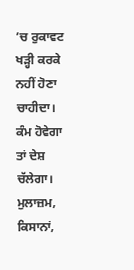’ਚ ਰੁਕਾਵਟ ਖੜ੍ਹੀ ਕਰਕੇ ਨਹੀਂ ਹੋਣਾ ਚਾਹੀਦਾ। ਕੰਮ ਹੋਵੇਗਾ ਤਾਂ ਦੇਸ਼ ਚੱਲੇਗਾ। ਮੁਲਾਜ਼ਮ, ਕਿਸਾਨਾਂ,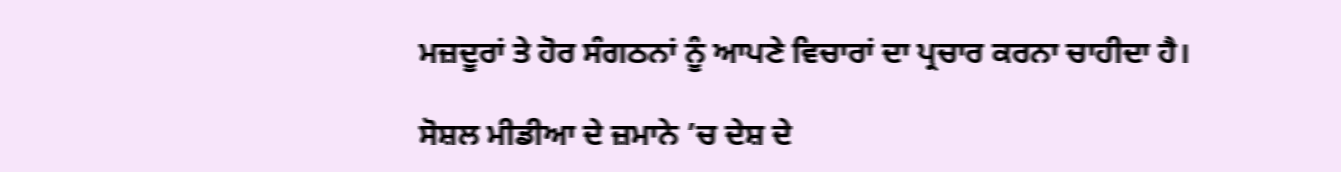ਮਜ਼ਦੂਰਾਂ ਤੇ ਹੋਰ ਸੰਗਠਨਾਂ ਨੂੰ ਆਪਣੇ ਵਿਚਾਰਾਂ ਦਾ ਪ੍ਰਚਾਰ ਕਰਨਾ ਚਾਹੀਦਾ ਹੈ।

ਸੋਸ਼ਲ ਮੀਡੀਆ ਦੇ ਜ਼ਮਾਨੇ ’ਚ ਦੇਸ਼ ਦੇ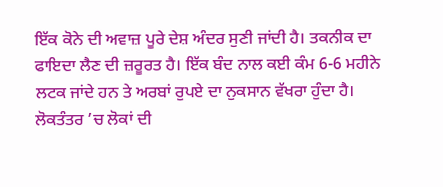ਇੱਕ ਕੋਨੇ ਦੀ ਅਵਾਜ਼ ਪੂਰੇ ਦੇਸ਼ ਅੰਦਰ ਸੁਣੀ ਜਾਂਦੀ ਹੈ। ਤਕਨੀਕ ਦਾ ਫਾਇਦਾ ਲੈਣ ਦੀ ਜ਼ਰੂਰਤ ਹੈ। ਇੱਕ ਬੰਦ ਨਾਲ ਕਈ ਕੰਮ 6-6 ਮਹੀਨੇ ਲਟਕ ਜਾਂਦੇ ਹਨ ਤੇ ਅਰਬਾਂ ਰੁਪਏ ਦਾ ਨੁਕਸਾਨ ਵੱਖਰਾ ਹੁੰਦਾ ਹੈ। ਲੋਕਤੰਤਰ ’ਚ ਲੋਕਾਂ ਦੀ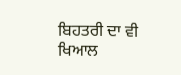ਬਿਹਤਰੀ ਦਾ ਵੀ ਖਿਆਲ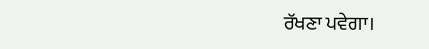ਰੱਖਣਾ ਪਵੇਗਾ।